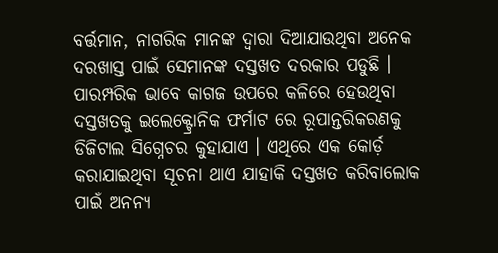ବର୍ତ୍ତମାନ, ନାଗରିକ ମାନଙ୍କ ଦ୍ଵାରା ଦିଆଯାଉଥିବା ଅନେକ ଦରଖାସ୍ତ ପାଇଁ ସେମାନଙ୍କ ଦସ୍ତଖତ ଦରକାର ପଡୁଛି । ପାରମ୍ପରିକ ଭାବେ କାଗଜ ଉପରେ କଳିରେ ହେଉଥିବା ଦସ୍ତଖତକୁ ଇଲେକ୍ଟ୍ରୋନିକ ଫର୍ମାଟ ରେ ରୂପାନ୍ତରିକରଣକୁ ଡିଜିଟାଲ ସିଗ୍ନେଚର କୁହାଯାଏ । ଏଥିରେ ଏକ କୋର୍ଡ଼ କରାଯାଇଥିବା ସୂଚନା ଥାଏ ଯାହାକି ଦସ୍ତଖତ କରିବାଲୋକ ପାଇଁ ଅନନ୍ୟ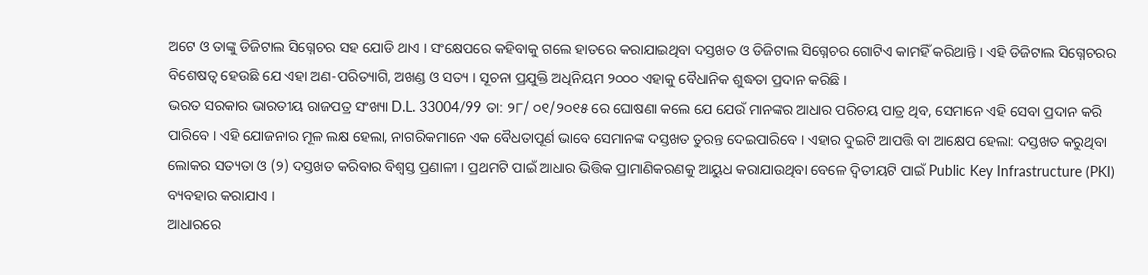ଅଟେ ଓ ତାଙ୍କୁ ଡିଜିଟାଲ ସିଗ୍ନେଚର ସହ ଯୋଡି ଥାଏ । ସଂକ୍ଷେପରେ କହିବାକୁ ଗଲେ ହାତରେ କରାଯାଇଥିବା ଦସ୍ତଖତ ଓ ଡିଜିଟାଲ ସିଗ୍ନେଚର ଗୋଟିଏ କାମହିଁ କରିଥାନ୍ତି । ଏହି ଡିଜିଟାଲ ସିଗ୍ନେଚରର ବିଶେଷତ୍ଵ ହେଉଛି ଯେ ଏହା ଅଣ-ପରିତ୍ୟାଗି, ଅଖଣ୍ଡ ଓ ସତ୍ୟ । ସୂଚନା ପ୍ରଯୁକ୍ତି ଅଧିନିୟମ ୨୦୦୦ ଏହାକୁ ବୈଧାନିକ ଶୁଦ୍ଧତା ପ୍ରଦାନ କରିଛି ।
ଭରତ ସରକାର ଭାରତୀୟ ରାଜପତ୍ର ସଂଖ୍ୟା D.L. 33004/99 ତା: ୨୮/ ୦୧/୨୦୧୫ ରେ ଘୋଷଣା କଲେ ଯେ ଯେଉଁ ମାନଙ୍କର ଆଧାର ପରିଚୟ ପାତ୍ର ଥିବ, ସେମାନେ ଏହି ସେବା ପ୍ରଦାନ କରି ପାରିବେ । ଏହି ଯୋଜନାର ମୂଳ ଲକ୍ଷ ହେଲା, ନାଗରିକମାନେ ଏକ ବୈଧତାପୂର୍ଣ ଭାବେ ସେମାନଙ୍କ ଦସ୍ତଖତ ତୁରନ୍ତ ଦେଇପାରିବେ । ଏହାର ଦୁଇଟି ଆପତ୍ତି ବା ଆକ୍ଷେପ ହେଲା: ଦସ୍ତଖତ କରୁଥିବା ଲୋକର ସତ୍ୟତା ଓ (୨) ଦସ୍ତଖତ କରିବାର ବିଶ୍ଵସ୍ତ ପ୍ରଣାଳୀ । ପ୍ରଥମଟି ପାଇଁ ଆଧାର ଭିତ୍ତିକ ପ୍ରାମାଣିକରଣକୁ ଆୟୁଧ କରାଯାଉଥିବା ବେଳେ ଦ୍ଵିତୀୟଟି ପାଇଁ Public Key Infrastructure (PKI) ବ୍ୟବହାର କରାଯାଏ ।
ଆଧାରରେ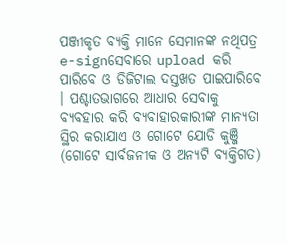ପଞ୍ଜୀକୃତ ବ୍ୟକ୍ତି ମାନେ ସେମାନଙ୍କ ନଥିପତ୍ର e-signସେବାରେ upload କରି ପାରିବେ ଓ ଡିଜିଟାଲ ଦସ୍ତଖତ ପାଇପାରିବେ । ପଶ୍ଚାତଭାଗରେ ଆଧାର ସେବାକୁ ବ୍ୟବହାର କରି ବ୍ୟବାହାରକାରୀଙ୍କ ମାନ୍ୟତା ସ୍ଥିର କରାଯାଏ ଓ ଗୋଟେ ଯୋଡି କୁଞ୍ଜି (ଗୋଟେ ସାର୍ବଜନୀକ ଓ ଅନ୍ୟଟି ବ୍ୟକ୍ତିଗତ)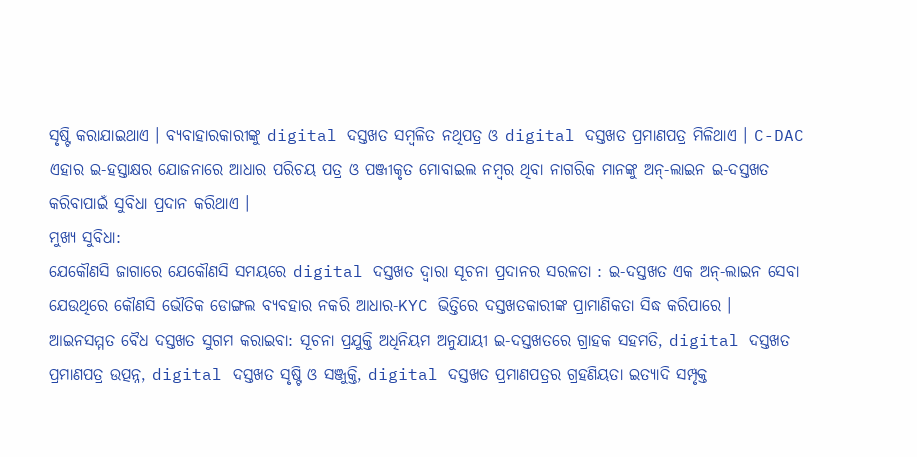ସୃଷ୍ଟି କରାଯାଇଥାଏ । ବ୍ୟବାହାରକାରୀଙ୍କୁ digital ଦସ୍ତଖତ ସମ୍ବଳିତ ନଥିପତ୍ର ଓ digital ଦସ୍ତଖତ ପ୍ରମାଣପତ୍ର ମିଳିଥାଏ । C-DAC ଏହାର ଇ-ହସ୍ତାକ୍ଷର ଯୋଜନାରେ ଆଧାର ପରିଚୟ ପତ୍ର ଓ ପଞ୍ଜୀକୃତ ମୋବାଇଲ ନମ୍ବର ଥିବା ନାଗରିକ ମାନଙ୍କୁ ଅନ୍-ଲାଇନ ଇ-ଦସ୍ତଖତ କରିବାପାଇଁ ସୁବିଧା ପ୍ରଦାନ କରିଥାଏ ।
ମୁଖ୍ୟ ସୁବିଧା:
ଯେକୌଣସି ଜାଗାରେ ଯେକୌଣସି ସମୟରେ digital ଦସ୍ତଖତ ଦ୍ଵାରା ସୂଚନା ପ୍ରଦାନର ସରଳତା : ଇ-ଦସ୍ତଖତ ଏକ ଅନ୍-ଲାଇନ ସେବା ଯେଉଥିରେ କୌଣସି ଭୌତିକ ଡୋଙ୍ଗଲ ବ୍ୟବହାର ନକରି ଆଧାର-KYC ଭିତ୍ତିରେ ଦସ୍ତଖତକାରୀଙ୍କ ପ୍ରାମାଣିକତା ସିଦ୍ଧ କରିପାରେ ।
ଆଇନସମ୍ମତ ବୈଧ ଦସ୍ତଖତ ସୁଗମ କରାଇବା: ସୂଚନା ପ୍ରଯୁକ୍ତି ଅଧିନିୟମ ଅନୁଯାୟୀ ଇ-ଦସ୍ତଖତରେ ଗ୍ରାହକ ସହମତି, digital ଦସ୍ତଖତ ପ୍ରମାଣପତ୍ର ଉତ୍ପନ୍ନ, digital ଦସ୍ତଖତ ସୃଷ୍ଟି ଓ ସଞ୍ଜୁକ୍ତି, digital ଦସ୍ତଖତ ପ୍ରମାଣପତ୍ରର ଗ୍ରହଣିୟତା ଇତ୍ୟାଦି ସମ୍ପୃକ୍ତ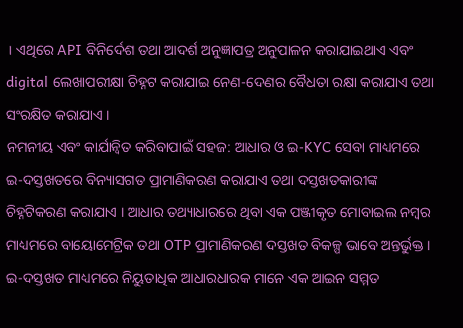। ଏଥିରେ API ବିନିର୍ଦେଶ ତଥା ଆଦର୍ଶ ଅନୁଜ୍ଞାପତ୍ର ଅନୁପାଳନ କରାଯାଇଥାଏ ଏବଂ digital ଲେଖାପରୀକ୍ଷା ଚିହ୍ନଟ କରାଯାଇ ନେଣ-ଦେଣର ବୈଧତା ରକ୍ଷା କରାଯାଏ ତଥା ସଂରକ୍ଷିତ କରାଯାଏ ।
ନମନୀୟ ଏବଂ କାର୍ଯାନ୍ଵିତ କରିବାପାଇଁ ସହଜ: ଆଧାର ଓ ଇ-KYC ସେବା ମାଧ୍ୟମରେ ଇ-ଦସ୍ତଖତରେ ବିନ୍ୟାସଗତ ପ୍ରାମାଣିକରଣ କରାଯାଏ ତଥା ଦସ୍ତଖତକାରୀଙ୍କ ଚିହ୍ନଟିକରଣ କରାଯାଏ । ଆଧାର ତଥ୍ୟାଧାରରେ ଥିବା ଏକ ପଞ୍ଜୀକୃତ ମୋବାଇଲ ନମ୍ବର ମାଧ୍ୟମରେ ବାୟୋମେଟ୍ରିକ ତଥା OTP ପ୍ରାମାଣିକରଣ ଦସ୍ତଖତ ବିକଳ୍ପ ଭାବେ ଅନ୍ତର୍ଭୁକ୍ତ । ଇ-ଦସ୍ତଖତ ମାଧ୍ୟମରେ ନିୟୁତାଧିକ ଆଧାରଧାରକ ମାନେ ଏକ ଆଇନ ସମ୍ମତ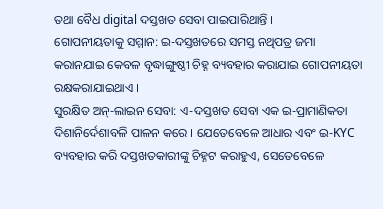ତଥା ବୈଧ digital ଦସ୍ତଖତ ସେବା ପାଇପାରିଥାନ୍ତି ।
ଗୋପନୀୟତାକୁ ସମ୍ମାନ: ଇ-ଦସ୍ତଖତରେ ସମସ୍ତ ନଥିପତ୍ର ଜମା କରାନଯାଇ କେବଳ ବୃଦ୍ଧାଙ୍ଗୁଷ୍ଠୀ ଚିହ୍ନ ବ୍ୟବହାର କରାଯାଇ ଗୋପନୀୟତା ରକ୍ଷକରାଯାଇଥାଏ ।
ସୁରକ୍ଷିତ ଅନ୍-ଲାଇନ ସେବା: ଏ-ଦସ୍ତଖତ ସେବା ଏକ ଇ-ପ୍ରାମାଣିକତା ଦିଶାନିର୍ଦେଶାବଳି ପାଳନ କରେ । ଯେତେବେଳେ ଆଧାର ଏବଂ ଇ-KYC ବ୍ୟବହାର କରି ଦସ୍ତଖତକାରୀଙ୍କୁ ଚିହ୍ନଟ କରାହୁଏ, ସେତେବେଳେ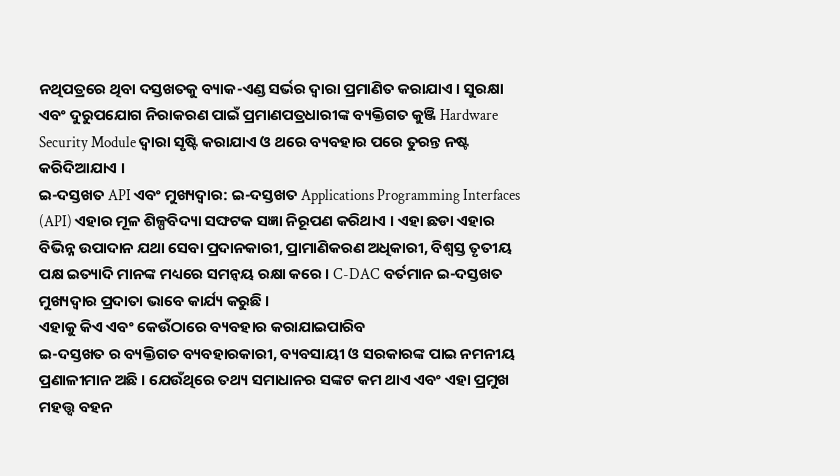ନଥିପତ୍ରରେ ଥିବା ଦସ୍ତଖତକୁ ବ୍ୟାକ-ଏଣ୍ଡ ସର୍ଭର ଦ୍ଵାରା ପ୍ରମାଣିତ କରାଯାଏ । ସୁରକ୍ଷା ଏବଂ ଦୁରୁପଯୋଗ ନିରାକରଣ ପାଇଁ ପ୍ରମାଣପତ୍ରଧାରୀଙ୍କ ବ୍ୟକ୍ତିଗତ କୁଞ୍ଜି Hardware Security Module ଦ୍ଵାରା ସୃଷ୍ଟି କରାଯାଏ ଓ ଥରେ ବ୍ୟବହାର ପରେ ତୁରନ୍ତ ନଷ୍ଟ କରିଦିଆଯାଏ ।
ଇ-ଦସ୍ତଖତ API ଏବଂ ମୁଖ୍ୟଦ୍ଵାର: ଇ-ଦସ୍ତଖତ Applications Programming Interfaces (API) ଏହାର ମୂଳ ଶିଳ୍ପବିଦ୍ୟା ସଙ୍ଘଟକ ସଜ୍ଞା ନିରୂପଣ କରିଥାଏ । ଏହା ଛଡା ଏହାର ବିଭିନ୍ନ ଉପାଦାନ ଯଥା ସେବା ପ୍ରଦାନକାରୀ, ପ୍ରାମାଣିକରଣ ଅଧିକାରୀ, ବିଶ୍ଵସ୍ତ ତୃତୀୟ ପକ୍ଷ ଇତ୍ୟାଦି ମାନଙ୍କ ମଧ୍ୟରେ ସମନ୍ଵୟ ରକ୍ଷା କରେ । C-DAC ବର୍ତମାନ ଇ-ଦସ୍ତଖତ ମୁଖ୍ୟଦ୍ଵାର ପ୍ରଦାତା ଭାବେ କାର୍ଯ୍ୟ କରୁଛି ।
ଏହାକୁ କିଏ ଏବଂ କେଉଁଠାରେ ବ୍ୟବହାର କରାଯାଇପାରିବ
ଇ-ଦସ୍ତଖତ ର ବ୍ୟକ୍ତିଗତ ବ୍ୟବହାରକାରୀ, ବ୍ୟବସାୟୀ ଓ ସରକାରଙ୍କ ପାଇ ନମନୀୟ ପ୍ରଣାଳୀମାନ ଅଛି । ଯେଉଁଥିରେ ତଥ୍ୟ ସମାଧାନର ସଙ୍କଟ କମ ଥାଏ ଏବଂ ଏହା ପ୍ରମୁଖ ମହତ୍ତ୍ଵ ବହନ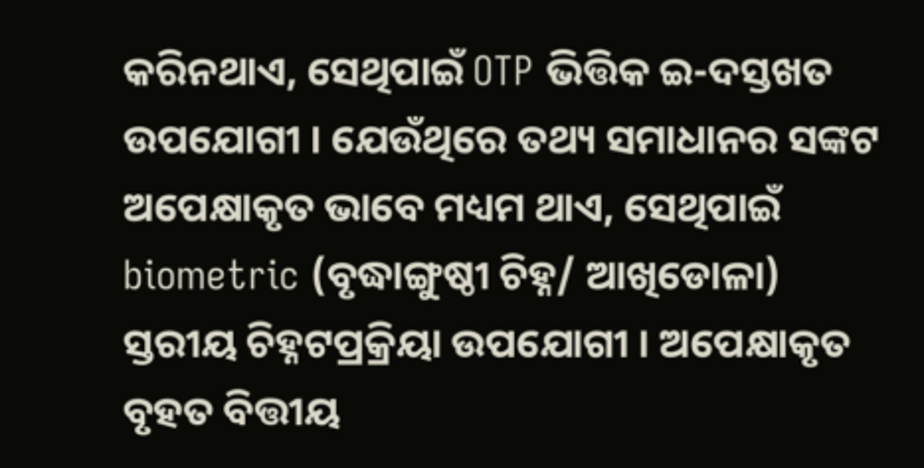କରିନଥାଏ, ସେଥିପାଇଁ OTP ଭିତ୍ତିକ ଇ-ଦସ୍ତଖତ ଉପଯୋଗୀ । ଯେଉଁଥିରେ ତଥ୍ୟ ସମାଧାନର ସଙ୍କଟ ଅପେକ୍ଷାକୃତ ଭାବେ ମଧ୍ୟମ ଥାଏ, ସେଥିପାଇଁ biometric (ବୃଦ୍ଧାଙ୍ଗୁଷ୍ଠୀ ଚିହ୍ନ/ ଆଖିଡୋଳା) ସ୍ତରୀୟ ଚିହ୍ନଟପ୍ରକ୍ରିୟା ଉପଯୋଗୀ । ଅପେକ୍ଷାକୃତ ବୃହତ ବିତ୍ତୀୟ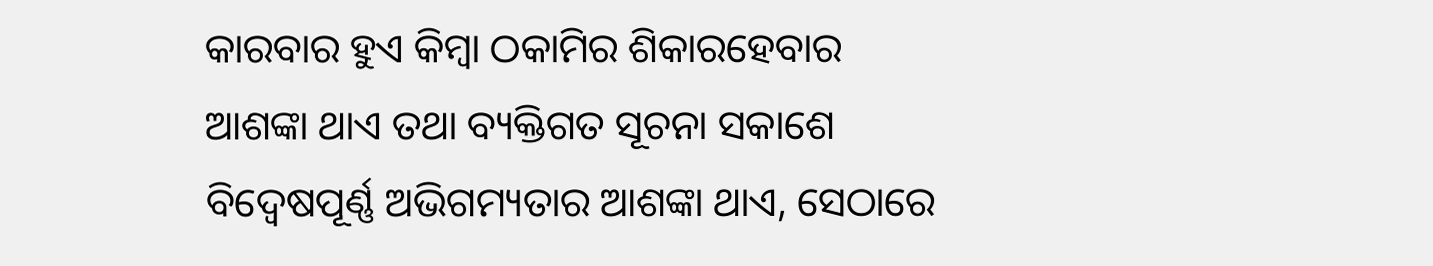କାରବାର ହୁଏ କିମ୍ବା ଠକାମିର ଶିକାରହେବାର ଆଶଙ୍କା ଥାଏ ତଥା ବ୍ୟକ୍ତିଗତ ସୂଚନା ସକାଶେ ବିଦ୍ୱେଷପୂର୍ଣ୍ଣ ଅଭିଗମ୍ୟତାର ଆଶଙ୍କା ଥାଏ, ସେଠାରେ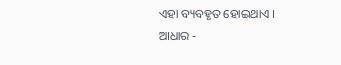ଏହା ବ୍ୟବହୃତ ହୋଇଥାଏ ।
ଆଧାର -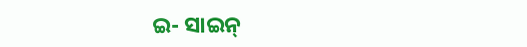ଇ- ସାଇନ୍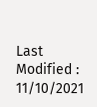Last Modified : 11/10/2021